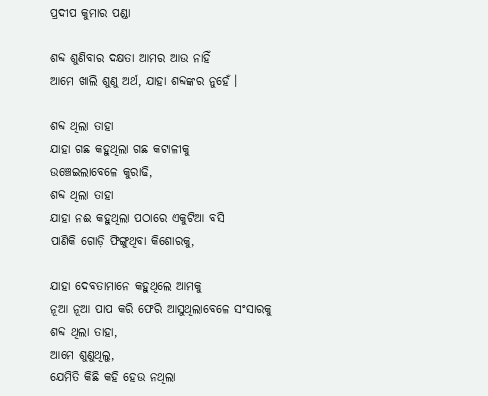ପ୍ରଦୀପ କୁମାର ପଣ୍ଡା

ଶବ୍ଦ ଶୁଣିବାର ଦକ୍ଷତା ଆମର ଆଉ ନାହିଁ
ଆମେ ଖାଲି ଶୁଣୁ ଅର୍ଥ, ଯାହା ଶବ୍ଦଙ୍କର ନୁହେଁ ।

ଶବ୍ଦ ଥିଲା ତାହା
ଯାହା ଗଛ କହୁଥିଲା ଗଛ କଟାଳୀକୁ
ଉଞ୍ଚେଇଲାବେଳେ କୁରାଢି,
ଶବ୍ଦ ଥିଲା ତାହା
ଯାହା ନଈ କହୁଥିଲା ପଠାରେ ଏକୁଟିଆ ବସି
ପାଣିକି ଗୋଡ଼ି ଫିଙ୍ଗୁଥିବା କିଶୋରକୁ,

ଯାହା ଦେବତାମାନେ କହୁଥିଲେ ଆମକୁ
ନୂଆ ନୂଆ ପାପ କରି ଫେରି ଆସୁଥିଲାବେଳେ ସଂସାରକୁ
ଶବ୍ଦ ଥିଲା ତାହା,
ଆମେ ଶୁଣୁଥିଲୁ,
ଯେମିତି କିଛି କହି ହେଉ ନଥିଲା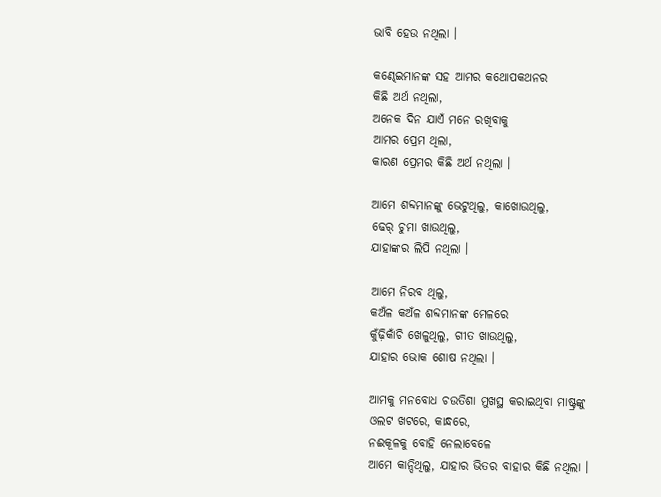ଭାବି ହେଉ ନଥିଲା ।

କଣ୍ଢେଇମାନଙ୍କ ସହ ଆମର କଥୋପକଥନର
କିଛି ଅର୍ଥ ନଥିଲା,
ଅନେକ ଦିନ ଯାଏଁ ମନେ ରଖିବାକୁ
ଆମର ପ୍ରେମ ଥିଲା,
କାରଣ ପ୍ରେମର କିଛି ଅର୍ଥ ନଥିଲା ।

ଆମେ ଶବ୍ଦମାନଙ୍କୁ ଭେଟୁଥିଲୁ, କାଖୋଉଥିଲୁ,
ଢେର୍ ଚୁମା ଖାଉଥିଲୁ,
ଯାହାଙ୍କର ଲିପି ନଥିଲା ।

ଆମେ ନିରବ ଥିଲୁ,
କଅଁଳ କଅଁଳ ଶବ୍ଦମାନଙ୍କ ମେଳରେ
କୁଁଢ଼ିକାଁଚି ଖେଳୁଥିଲୁ, ଗୀତ ଖାଉଥିଲୁ,
ଯାହାର ଭୋକ ଶୋଷ ନଥିଲା ।

ଆମକୁ ମନବୋଧ ଚଉତିଶା ମୁଖସ୍ଥ କରାଇଥିବା ମାଷ୍ଟ୍ରଙ୍କୁ
ଓଲଟ ଖଟରେ, କାନ୍ଧରେ,
ନଈକୂଳକୁ ବୋହି ନେଲାବେଳେ
ଆମେ କାନ୍ଦିଥିଲୁ, ଯାହାର ଭିତର ବାହାର କିଛି ନଥିଲା ।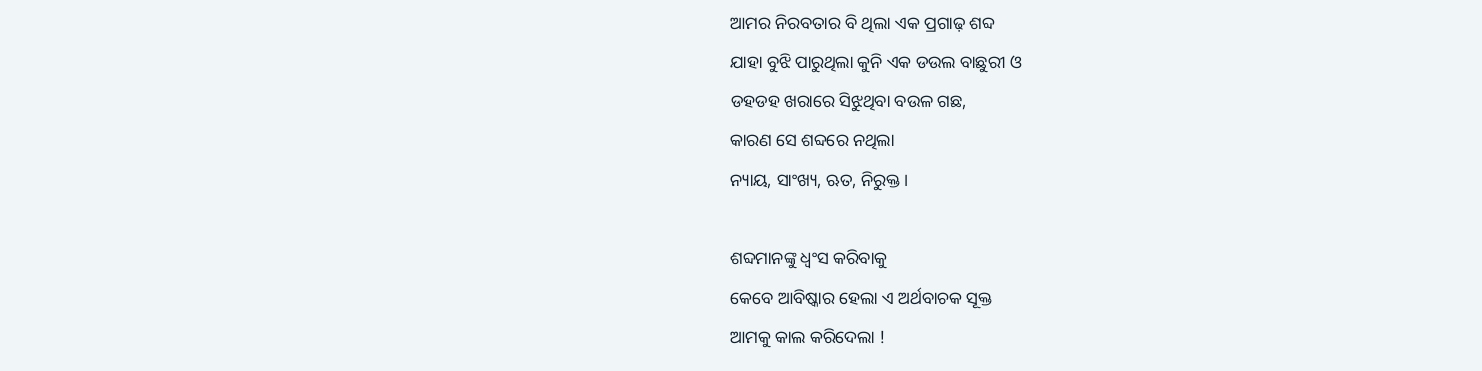ଆମର ନିରବତାର ବି ଥିଲା ଏକ ପ୍ରଗାଢ଼ ଶବ୍ଦ
ଯାହା ବୁଝି ପାରୁଥିଲା କୁନି ଏକ ଡଉଲ ବାଛୁରୀ ଓ
ଡହଡହ ଖରାରେ ସିଝୁଥିବା ବଉଳ ଗଛ,
କାରଣ ସେ ଶବ୍ଦରେ ନଥିଲା
ନ୍ୟାୟ, ସାଂଖ୍ୟ, ଋତ, ନିରୁକ୍ତ ।

ଶବ୍ଦମାନଙ୍କୁ ଧ୍ଵଂସ କରିବାକୁ
କେବେ ଆବିଷ୍କାର ହେଲା ଏ ଅର୍ଥବାଚକ ସୂକ୍ତ
ଆମକୁ କାଲ କରିଦେଲା !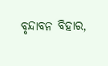ବୃନ୍ଦାବନ ବିହାର,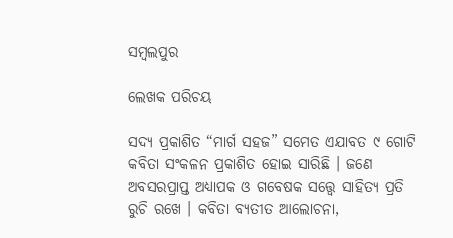ସମ୍ବଲପୁର

ଲେଖକ ପରିଚୟ

ସଦ୍ୟ ପ୍ରକାଶିତ “ମାର୍ଗ ସହଜ” ସମେତ ଏଯାବତ ୯ ଗୋଟି କବିତା ସଂକଳନ ପ୍ରକାଶିତ ହୋଇ ସାରିଛି । ଜଣେ ଅବସରପ୍ରାପ୍ତ ଅଧ୍ୟାପକ ଓ ଗବେଷକ ସତ୍ତ୍ୱେ ସାହିତ୍ୟ ପ୍ରତି ରୁଚି ରଖେ । କବିତା ବ୍ୟତୀତ ଆଲୋଚନା,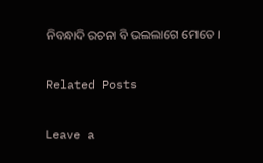ନିବନ୍ଧାଦି ରଚନା ବି ଭଲଲାଗେ ମୋତେ ।

Related Posts

Leave a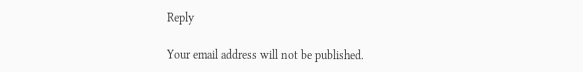Reply

Your email address will not be published.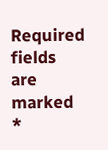Required fields are marked *